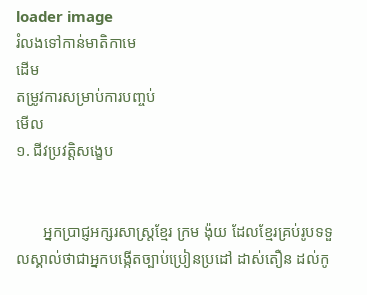loader image
រំលងទៅកាន់មាតិកាមេ
ដើម
តម្រូវការសម្រាប់ការបញ្ចប់
មើល
១. ជីវប្រវត្តិសង្ខេប


       អ្នកប្រាជ្ញអក្សរសាស្ត្រខ្មែរ ក្រម ង៉ុយ ដែលខ្មែរគ្រប់រូបទទួលស្គាល់ថាជាអ្នកបង្កើតច្បាប់ប្រៀនប្រដៅ ដាស់តឿន ដល់កូ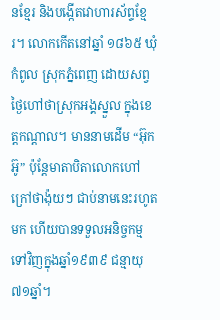នខ្មែរ និងបង្កើតវោហារស័ព្ទខ្មែរ។ លោកកើតនៅឆ្នាំ ១៨៦៥ ឃុំកំពូល ស្រុកភ្នំពេញ ដោយសព្វថ្ងៃហៅថាស្រុកអង្គស្នួល ក្នុងខេត្តកណ្តាល។ មាននាមដើម “អ៊ុក អ៊ូ” ប៉ុន្តែមាតាបិតាលោកហៅក្រៅថាង៉ុយៗ ជាប់នាមនេះរហូតមក ហើយបានទទួលអនិច្ចកម្មទៅវិញក្នុងឆ្នាំ១៩៣៩ ជន្មាយុ៧១ឆ្នាំ។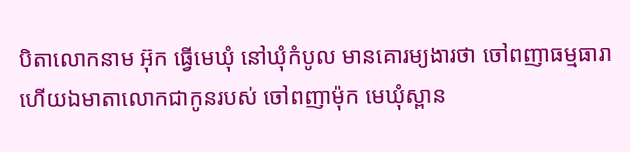បិតាលោកនាម អ៊ុក ធ្វើមេឃុំ នៅឃុំកំបូល មានគោរម្យងារថា ចៅពញាធម្មធារា ហើយឯមាតាលោកជាកូនរបស់ ចៅពញាម៉ុក មេឃុំស្ពាន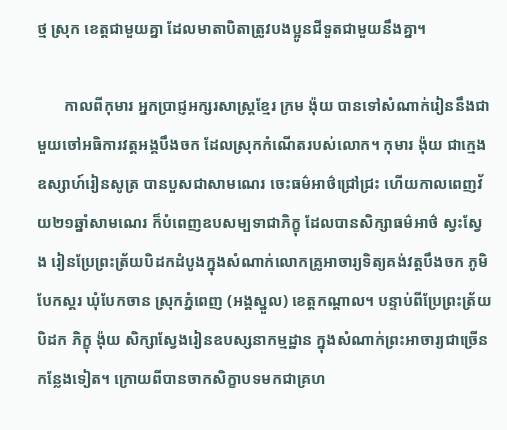ថ្ម ស្រុក ខេត្តជាមួយគ្នា ដែលមាតាបិតាត្រូវបងប្អូនជីទួតជាមួយនឹងគ្នា។

       កាលពីកុមារ អ្នកប្រាជ្ញអក្សរសាស្ត្រខ្មែរ ក្រម ង៉ុយ បានទៅសំណាក់រៀននឹងជាមួយចៅអធិការវត្តអង្គបឹងចក ដែលស្រុកកំណើតរបស់លោក។ កុមារ ង៉ុយ ជាក្មេងឧស្សាហ៍រៀនសូត្រ បានបួសជាសាមណេរ ចេះធម៌អាថ៌ជ្រៅជ្រះ ហើយកាលពេញវ័យ២១ឆ្នាំសាមណេរ ក៏បំពេញឧបសម្បទាជាភិក្ខុ ដែលបានសិក្សាធម៌អាថ៌ ស្វះស្វែង រៀនប្រែព្រះត្រ័យបិដកដំបូងក្នុងសំណាក់លោកគ្រូអាចារ្យទិត្យគង់វត្តបឹងចក ភូមិបែកស្គរ ឃុំបែកចាន ស្រុកភ្នំពេញ (អង្គស្នួល) ខេត្តកណ្តាល។ បន្ទាប់ពីប្រែព្រះត្រ័យបិដក ភិក្ខុ ង៉ុយ សិក្សាស្វែងរៀនឧបស្សនាកម្មដ្ឋាន ក្នុងសំណាក់ព្រះអាចារ្យជាច្រើនកន្លែងទៀត។ ក្រោយពីបានចាកសិក្ខាបទមកជាគ្រហ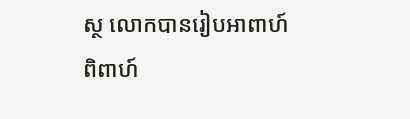ស្ថ លោកបានរៀបអាពាហ៍ពិពាហ៍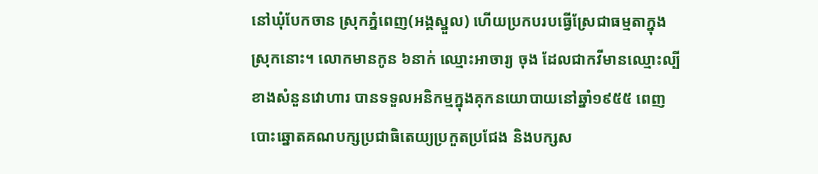នៅឃុំបែកចាន ស្រុកភ្នំពេញ(អង្គស្នួល) ហើយប្រកបរបធ្វើស្រែជាធម្មតាក្នុងស្រុកនោះ។ លោកមានកូន ៦នាក់ ឈ្មោះអាចារ្យ ចុង ដែលជាកវីមានឈ្មោះល្បី ខាងសំនួនវោហារ បានទទួលអនិកម្មក្នុងគុកនយោបាយនៅឆ្នាំ១៩៥៥ ពេញបោះឆ្នោតគណបក្សប្រជាធិតេយ្យប្រកួតប្រជែង និងបក្សស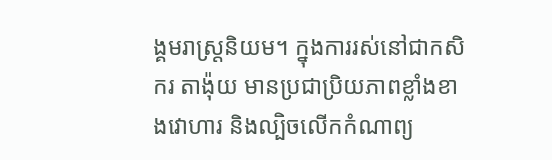ង្គមរាស្ត្រនិយម។ ក្នុងការរស់នៅជាកសិករ តាង៉ុយ មានប្រជាប្រិយភាពខ្លាំងខាងវោហារ និងល្បិចលើកកំណាព្យ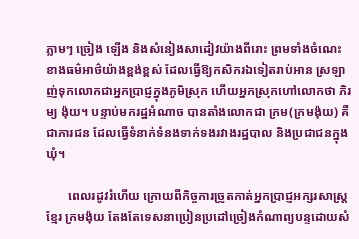ភ្លាមៗ ច្រៀង ឡើង និងសំនៀងសាដៀវយ៉ាងពីរោះ ព្រមទាំងចំណេះខាងធម៌អាថ៌យ៉ាងខ្ពង់ខ្ពស់ ដែលធ្វើឱ្យកសិករឯទៀតរាប់អាន ស្រឡាញ់ទុកលោកជាអ្នកប្រាជ្ញក្នុងភូមិស្រុក ហើយអ្នកស្រុកហៅលោកថា ភិរម្យ ង៉ុយ។ បន្ទាប់មករដ្ឋអំណាច បានតាំងលោកជា ក្រម(ក្រមង៉ុយ) គឺជាភារជន ដែលធ្វើទំនាក់ទំនងទាក់ទងរវាងរដ្ឋបាល និងប្រជាជនក្នុងឃុំ។

       ពេលរដូវរំហើយ ក្រោយពីកិច្ចការច្រូតកាត់អ្នកប្រាជ្ញអក្សរសាស្ត្រខ្មែរ ក្រមង៉ុយ តែងតែទេសនាប្រៀនប្រដៅច្រៀងកំណាព្យបន្ទដោយសំ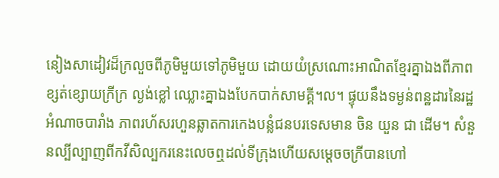នៀងសាដៀវដ៏ក្រលួចពីភូមិមួយទៅភូមិមួយ ដោយយំស្រណោះអាណិតខ្មែរគ្នាឯងពីភាពខ្សត់ខ្សោយក្រីក្រ ល្ងង់ខ្លៅ ឈ្លោះគ្នាឯងបែកបាក់សាមគ្គី។ល។ ផ្ទុយនឹងទម្ងន់ពន្ឋដារនៃរដ្ឋអំណាចបារាំង ភាពរហ័សរហួនឆ្លាតការកេងបន្លំជនបរទេសមាន ចិន យួន ជា ដើម។ សំនួនល្បីល្បាញពីកវីសិល្បករនេះលេចឮដល់ទីក្រុងហើយសម្តេចចក្រីបានហៅ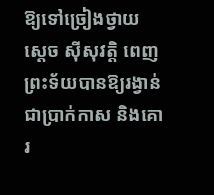ឱ្យទៅច្រៀងថ្វាយ ស្តេច ស៊ីសុវត្តិ ពេញព្រះទ័យបានឱ្យរង្វាន់ជាប្រាក់កាស និងគោរ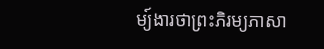ម្យ៍ងារថាព្រះភិរម្យភាសា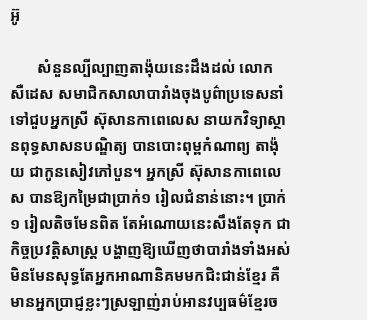អ៊ូ

       សំនួនល្បីល្បាញតាង៉ុយនេះដឹងដល់ លោក សឺដេស សមាជិកសាលាបារាំងចុងបូព៌ាប្រទេសនាំទៅជួបអ្នកស្រី ស៊ុសានកាពេលេស នាយកវិទ្យាស្ថានពុទ្ធសាសនបណ្ឌិត្យ បានបោះពុម្ពកំណាព្យ តាង៉ុយ ជាកូនសៀវភៅបួន។ អ្នកស្រី ស៊ុសានកាពេលេស បានឱ្យកម្រៃជាប្រាក់១ រៀលជំនាន់នោះ។ ប្រាក់១ រៀលតិចមែនពិត តែអំណោយនេះសឹងតែទុក ជាកិច្ចប្រវត្តិសាស្ត្រ បង្ហាញឱ្យឃើញថាបារាំងទាំងអស់ មិនមែនសុទ្ធតែអ្នកអាណានិគមមកជិះជាន់ខ្មែរ គឺមានអ្នកប្រាជ្ញខ្លះៗស្រឡាញ់រាប់អានវប្បធម៌ខ្មែរច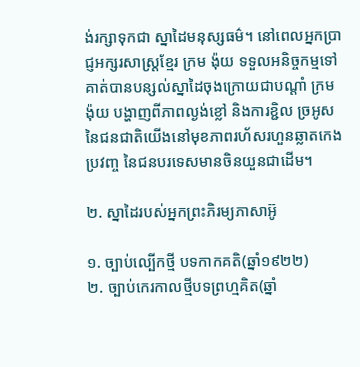ង់រក្សាទុកជា ស្នាដៃមនុស្សធម៌។ នៅពេលអ្នកប្រាជ្ញអក្សរសាស្ត្រខ្មែរ ក្រម ង៉ុយ ទទួលអនិច្ចកម្មទៅ គាត់បានបន្សល់ស្នាដៃចុងក្រោយជាបណ្តាំ ក្រម ង៉ុយ បង្ហាញពីភាពល្ងង់ខ្លៅ និងការខ្ជិល ច្រអូស នៃជនជាតិយើងនៅមុខភាពរហ័សរហួនឆ្លាតកេងប្រវញ្ច នៃជនបរទេសមានចិនយួនជាដើម។

២. ស្នាដៃរបស់អ្នកព្រះភិរម្យភាសាអ៊ូ

១. ច្បាប់ល្បើកថ្មី បទកាកគតិ(ឆ្នាំ១៩២២)
២. ច្បាប់កេរកាលថ្មីបទព្រហ្មគិត(ឆ្នាំ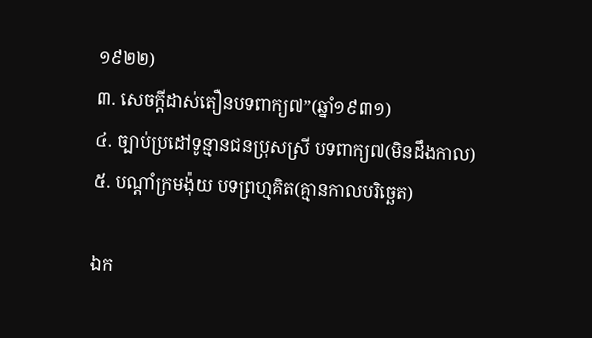១៩២២)
៣. សេចក្តីដាស់តឿនបទពាក្យ៧”(ឆ្នាំ១៩៣១)
៤. ច្បាប់ប្រដៅទូន្មានជនប្រុសស្រី បទពាក្យ៧(មិនដឹងកាល)
៥. បណ្តាំក្រមង៉ុយ បទព្រហ្មគិត(គ្មានកាលបរិច្ឆេត)

ឯក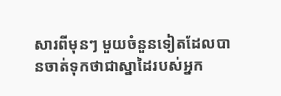សារពីមុនៗ មួយចំនួនទៀតដែលបានចាត់ទុកថាជាស្នាដៃរបស់អ្នក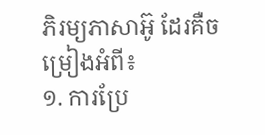ភិរម្យភាសាអ៊ូ ដែរគឺចម្រៀងអំពី៖
១. ការប្រែ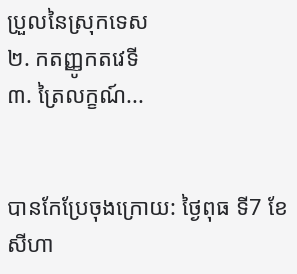ប្រួលនៃស្រុកទេស
២. កតញ្ញូកតវេទី
៣. ត្រៃលក្ខណ៍...


បានកែប្រែចុងក្រោយ: ថ្ងៃពុធ ទី7 ខែសីហា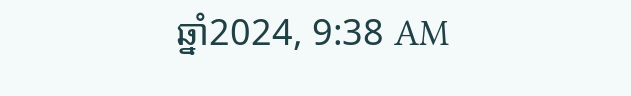ឆ្នាំ2024, 9:38 AM